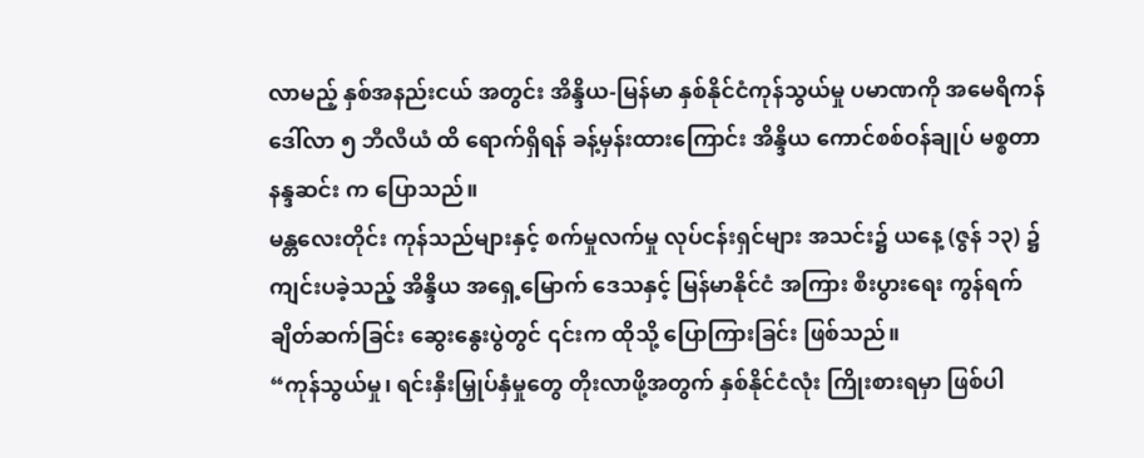လာမည့် နှစ်အနည်းငယ် အတွင်း အိန္ဒိယ-မြန်မာ နှစ်နိုင်ငံကုန်သွယ်မှု ပမာဏကို အမေရိကန် ဒေါ်လာ ၅ ဘီလီယံ ထိ ရောက်ရှိရန် ခန့်မှန်းထားကြောင်း အိန္ဒိယ ကောင်စစ်ဝန်ချုပ် မစ္စတာ နန္ဒဆင်း က ပြောသည်။
မန္တလေးတိုင်း ကုန်သည်များနှင့် စက်မှုလက်မှု လုပ်ငန်းရှင်များ အသင်း၌ ယနေ့ (ဇွန် ၁၃) ၌ ကျင်းပခဲ့သည့် အိန္ဒိယ အရှေ့မြောက် ဒေသနှင့် မြန်မာနိုင်ငံ အကြား စီးပွားရေး ကွန်ရက် ချိတ်ဆက်ခြင်း ဆွေးနွေးပွဲတွင် ၎င်းက ထိုသို့ ပြောကြားခြင်း ဖြစ်သည်။
“ကုန်သွယ်မှု၊ ရင်းနှီးမြှုပ်နှံမှုတွေ တိုးလာဖို့အတွက် နှစ်နိုင်ငံလုံး ကြိုးစားရမှာ ဖြစ်ပါ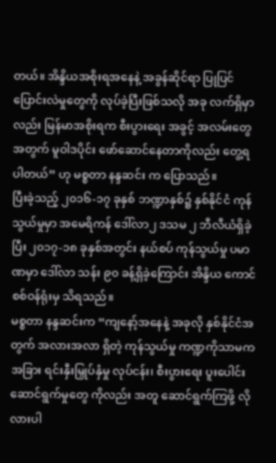တယ်။ အိန္ဒိယအစိုးရအနေနဲ့ အခွန်ဆိုင်ရာ ပြုပြင်ပြောင်းလဲမှုတွေကို လုပ်ခဲ့ပြီးဖြစ်သလို အခု လက်ရှိမှာလည်း မြန်မာအစိုးရက စီးပွားရေး အခွင့် အလမ်းတွေအတွက် မူဝါဒပိုင်း ဖော်ဆောင်နေတာကိုလည်း တွေ့ရပါတယ်” ဟု မစ္စတာ နန္ဒဆင်း က ပြောသည်။
ပြီးခဲ့သည့် ၂၀၁၆-၁၇ ခုနှစ် ဘဏ္ဍာနှစ်၌ နှစ်နိုင်ငံ ကုန်သွယ်မှုမှာ အမေရိကန် ဒေါ်လာ၂ ဒသမ ၂ ဘီလီယံရှိခဲ့ပြီး ၂၀၁၇-၁၈ ခုနှစ်အတွင်း နယ်စပ် ကုန်သွယ်မှု ပမာဏမှာ ဒေါ်လာ သန်း ၉၀ ခန့်ရှိခဲ့ကြောင်း အိန္ဒိယ ကောင်စစ်ဝန်ရုံးမှ သိရသည်။
မစ္စတာ နန္ဒဆင်းက “ကျနော့်အနေနဲ့ အခုလို နှစ်နိုင်ငံအတွက် အလားအလာ ရှိတဲ့ ကုန်သွယ်မှု ကဏ္ဍကိုသာမက အခြား ရင်းနှီးမြှုပ်နှံမှု လုပ်ငန်း၊ စီးပွားရေး ပူးပေါင်း ဆောင်ရွက်မှုတွေ ကိုလည်း အတူ ဆောင်ရွက်ကြဖို့ လိုလားပါ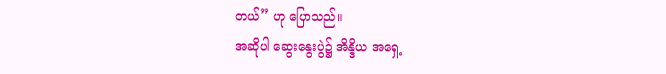တယ်” ဟု ပြောသည်။
အဆိုပါ ဆွေးနွေးပွဲ၌ အိန္ဒိယ အရှေ့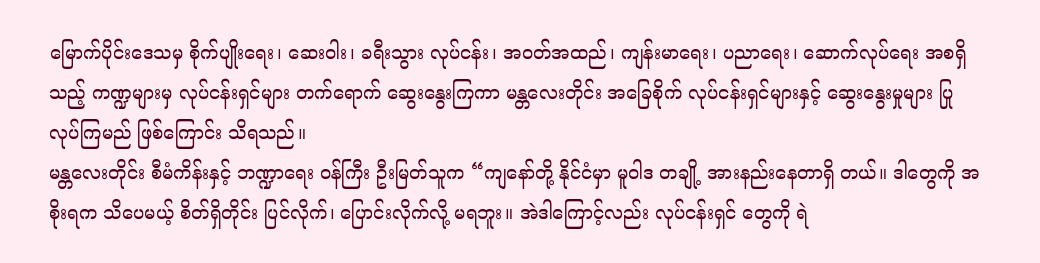မြောက်ပိုင်းဒေသမှ စိုက်ပျိုးရေး၊ ဆေးဝါး၊ ခရီးသွား လုပ်ငန်း၊ အဝတ်အထည်၊ ကျန်းမာရေး၊ ပညာရေး၊ ဆောက်လုပ်ရေး အစရှိသည့် ကဏ္ဍများမှ လုပ်ငန်းရှင်များ တက်ရောက် ဆွေးနွေးကြကာ မန္တလေးတိုင်း အခြေစိုက် လုပ်ငန်းရှင်များနှင့် ဆွေးနွေးမှုများ ပြုလုပ်ကြမည် ဖြစ်ကြောင်း သိရသည်။
မန္တလေးတိုင်း စီမံကိန်းနှင့် ဘဏ္ဍာရေး ဝန်ကြီး ဦးမြတ်သူက “ကျနော်တို့ နိုင်ငံမှာ မူဝါဒ တချို့ အားနည်းနေတာရှိ တယ်။ ဒါတွေကို အစိုးရက သိပေမယ့် စိတ်ရှိတိုင်း ပြင်လိုက်၊ ပြောင်းလိုက်လို့ မရဘူး။ အဲဒါကြောင့်လည်း လုပ်ငန်းရှင် တွေကို ရဲ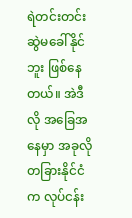ရဲတင်းတင်း ဆွဲမခေါ်နိုင်ဘူး ဖြစ်နေတယ်။ အဲဒီလို အခြေအနေမှာ အခုလို တခြားနိုင်ငံက လုပ်ငန်း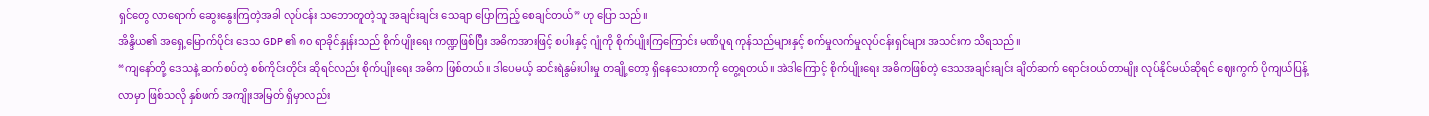ရှင်တွေ လာရောက် ဆွေးနွေးကြတဲ့အခါ လုပ်ငန်း သဘောတူတဲ့သူ အချင်းချင်း သေချာ ပြောကြည့် စေချင်တယ်” ဟု ပြော သည်။
အိန္ဒိယ၏ အရှေ့မြောက်ပိုင်း ဒေသ GDP ၏ ၈၀ ရာခိုင်နှုန်းသည် စိုက်ပျိုးရေး ကဏ္ဍဖြစ်ပြီး အဓိကအားဖြင့် စပါးနှင့် ဂျုံကို စိုက်ပျိုးကြကြောင်း မဏိပူရ ကုန်သည်များနှင့် စက်မှုလက်မှုလုပ်ငန်းရှင်များ အသင်းက သိရသည်။
“ကျနော်တို့ ဒေသနဲ့ ဆက်စပ်တဲ့ စစ်ကိုင်းတိုင်း ဆိုရင်လည်း စိုက်ပျိုးရေး အဓိက ဖြစ်တယ်။ ဒါပေမယ့် ဆင်းရဲနွမ်းပါးမှု တချို့တော့ ရှိနေသေးတာကို တွေ့ရတယ်။ အဲဒါကြောင့် စိုက်ပျိုးရေး အဓိကဖြစ်တဲ့ ဒေသအချင်းချင်း ချိတ်ဆက် ရောင်းဝယ်တာမျိုး လုပ်နိုင်မယ်ဆိုရင် ဈေးကွက် ပိုကျယ်ပြန့်လာမှာ ဖြစ်သလို နှစ်ဖက် အကျိုးအမြတ် ရှိမှာလည်း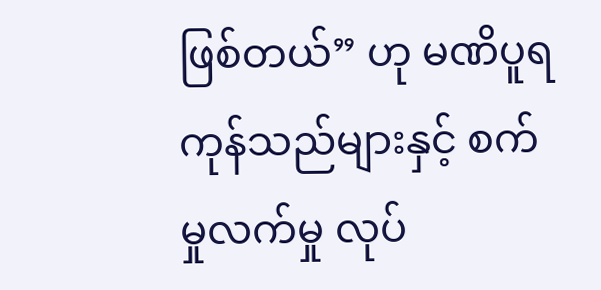ဖြစ်တယ်” ဟု မဏိပူရ ကုန်သည်များနှင့် စက်မှုလက်မှု လုပ်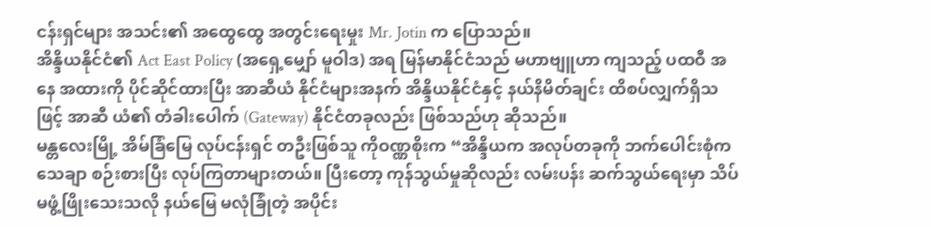ငန်းရှင်များ အသင်း၏ အထွေထွေ အတွင်းရေးမှုး Mr. Jotin က ပြောသည်။
အိန္ဒိယနိုင်ငံ၏ Act East Policy (အရှေ့မျှော် မူဝါဒ) အရ မြန်မာနိုင်ငံသည် မဟာဗျူဟာ ကျသည့် ပထဝီ အနေ အထားကို ပိုင်ဆိုင်ထားပြီး အာဆီယံ နိုင်ငံများအနက် အိန္ဒိယနိုင်ငံနှင့် နယ်နိမိတ်ချင်း ထိစပ်လျှက်ရှိသဖြင့် အာဆီ ယံ၏ တံခါးပေါက် (Gateway) နိုင်ငံတခုလည်း ဖြစ်သည်ဟု ဆိုသည်။
မန္တလေးမြို့ အိမ်ခြံမြေ လုပ်ငန်းရှင် တဦးဖြစ်သူ ကိုဝဏ္ဏစိုးက “အိန္ဒိယက အလုပ်တခုကို ဘက်ပေါင်းစုံက သေချာ စဉ်းစားပြီး လုပ်ကြတာများတယ်။ ပြီးတော့ ကုန်သွယ်မှုဆိုလည်း လမ်းပန်း ဆက်သွယ်ရေးမှာ သိပ်မဖွံ့ဖြိုးသေးသလို နယ်မြေ မလုံခြုံတဲ့ အပိုင်း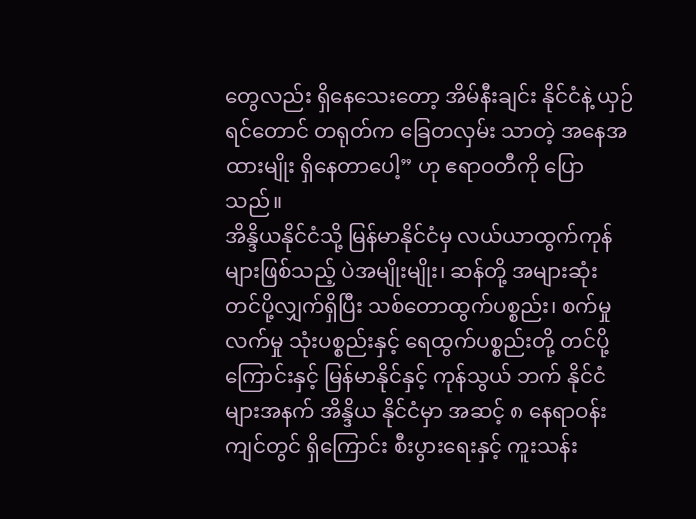တွေလည်း ရှိနေသေးတော့ အိမ်နီးချင်း နိုင်ငံနဲ့ ယှဉ်ရင်တောင် တရုတ်က ခြေတလှမ်း သာတဲ့ အနေအထားမျိုး ရှိနေတာပေါ့” ဟု ဧရာဝတီကို ပြောသည်။
အိန္ဒိယနိုင်ငံသို့ မြန်မာနိုင်ငံမှ လယ်ယာထွက်ကုန်များဖြစ်သည့် ပဲအမျိုးမျိုး၊ ဆန်တို့ အများဆုံး တင်ပို့လျှက်ရှိပြီး သစ်တောထွက်ပစ္စည်း၊ စက်မှုလက်မှု သုံးပစ္စည်းနှင့် ရေထွက်ပစ္စည်းတို့ တင်ပို့ကြောင်းနှင့် မြန်မာနိုင်နှင့် ကုန်သွယ် ဘက် နိုင်ငံများအနက် အိန္ဒိယ နိုင်ငံမှာ အဆင့် ၈ နေရာဝန်းကျင်တွင် ရှိကြောင်း စီးပွားရေးနှင့် ကူးသန်း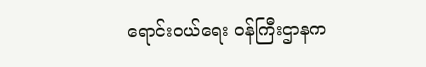ရောင်းဝယ်ရေး ဝန်ကြီးဌာနက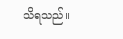သိရသည်။